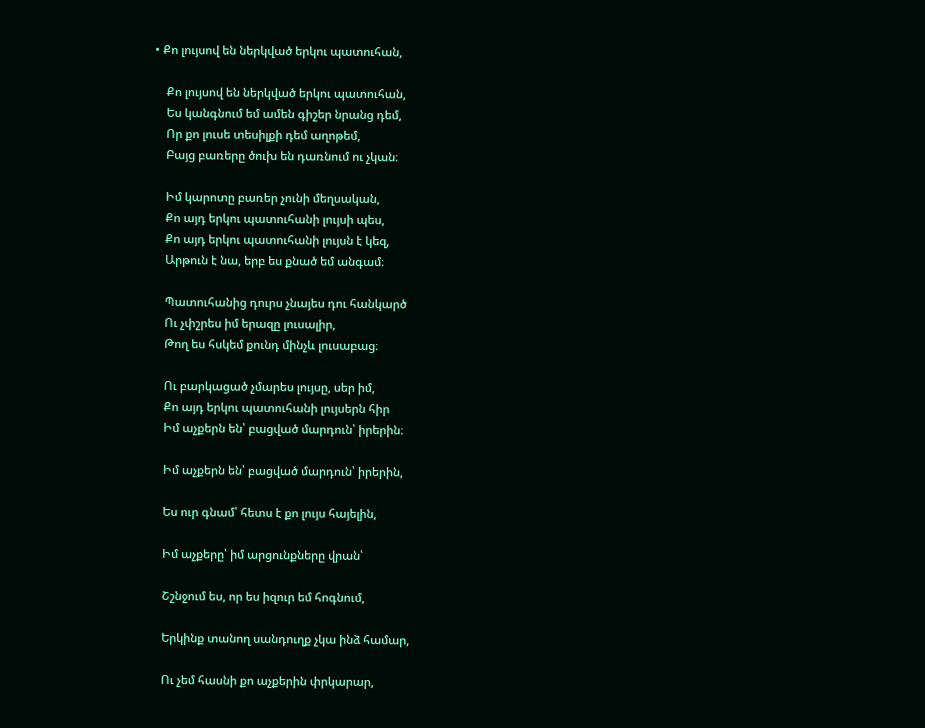• Քո լույսով են ներկված երկու պատուհան,

    Քո լույսով են ներկված երկու պատուհան,
    Ես կանգնում եմ ամեն գիշեր նրանց դեմ,
    Որ քո լուսե տեսիլքի դեմ աղոթեմ,
    Բայց բառերը ծուխ են դառնում ու չկան։

    Իմ կարոտը բառեր չունի մեղսական,
    Քո այդ երկու պատուհանի լույսի պես,
    Քո այդ երկու պատուհանի լույսն է կեզ,
    Արթուն է նա, երբ ես քնած եմ անգամ։

    Պատուհանից դուրս չնայես դու հանկարծ
    Ու չփշրես իմ երազը լուսալիր,
    Թող ես հսկեմ քունդ մինչև լուսաբաց։

    Ու բարկացած չմարես լույսը, սեր իմ,
    Քո այդ երկու պատուհանի լույսերն հիր
    Իմ աչքերն են՝ բացված մարդուն՝ իրերին։

    Իմ աչքերն են՝ բացված մարդուն՝ իրերին,

    Ես ուր գնամ՝ հետս է քո լույս հայելին,

    Իմ աչքերը՝ իմ արցունքները վրան՝

    Շշնջում ես, որ ես իզուր եմ հոգնում,

    Երկինք տանող սանդուղք չկա ինձ համար,

    Ու չեմ հասնի քո աչքերին փրկարար,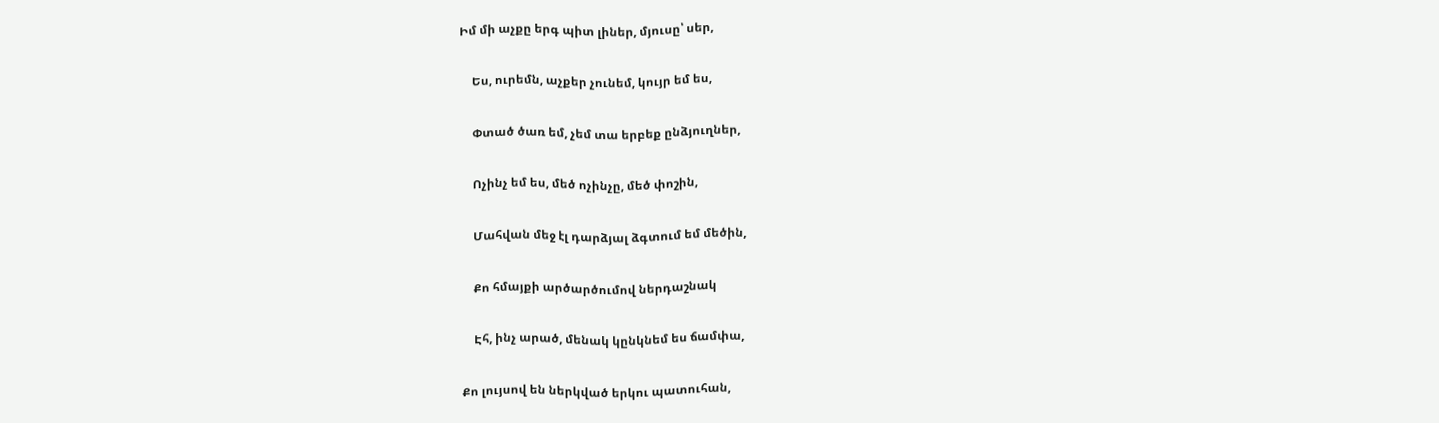Իմ մի աչքը երգ պիտ լիներ, մյուսը՝ սեր,

    Ես, ուրեմն, աչքեր չունեմ, կույր եմ ես,

    Փտած ծառ եմ, չեմ տա երբեք ընձյուղներ,

    Ոչինչ եմ ես, մեծ ոչինչը, մեծ փոշին,

    Մահվան մեջ էլ դարձյալ ձգտում եմ մեծին,

    Քո հմայքի արծարծումով ներդաշնակ

    Էհ, ինչ արած, մենակ կընկնեմ ես ճամփա,

Քո լույսով են ներկված երկու պատուհան,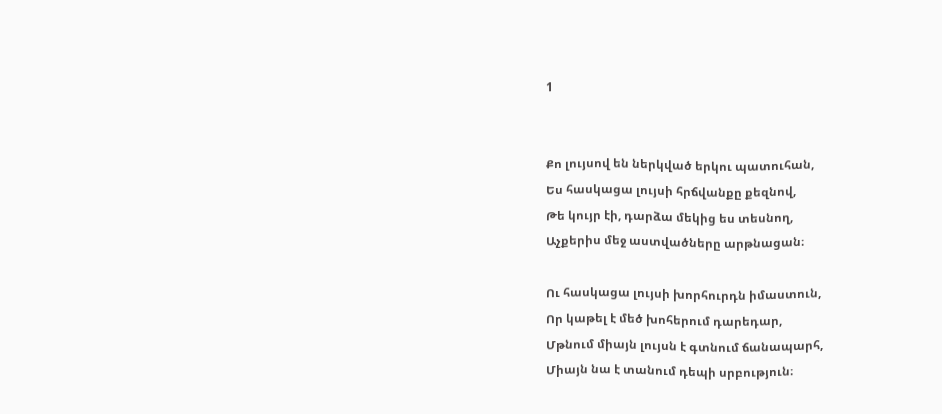1


Քո լույսով են ներկված երկու պատուհան,
Ես հասկացա լույսի հրճվանքը քեզնով,
Թե կույր էի, դարձա մեկից ես տեսնող,
Աչքերիս մեջ աստվածները արթնացան։

Ու հասկացա լույսի խորհուրդն իմաստուն,
Որ կաթել է մեծ խոհերում դարեդար,
Մթնում միայն լույսն է գտնում ճանապարհ,
Միայն նա է տանում դեպի սրբություն։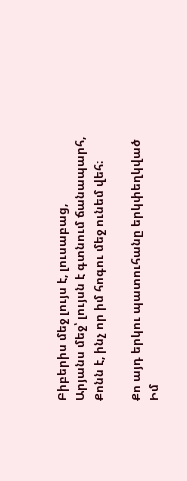Բիբերիս մեջ լույս է, լուսաբաց,
Արյանս մեջ՝ լույսն է գտնում ճանապարհ,
Քոնն է, ինչ որ իմ հոգու մեջ ունեմ վեհ։

Քո այդ երկու պատուհանը երկփեղկված
Իմ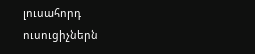լուսահորդ ուսուցիչներն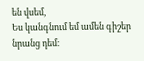են վսեմ,
Ես կանգնում եմ ամեն գիշեր նրանց դեմ։